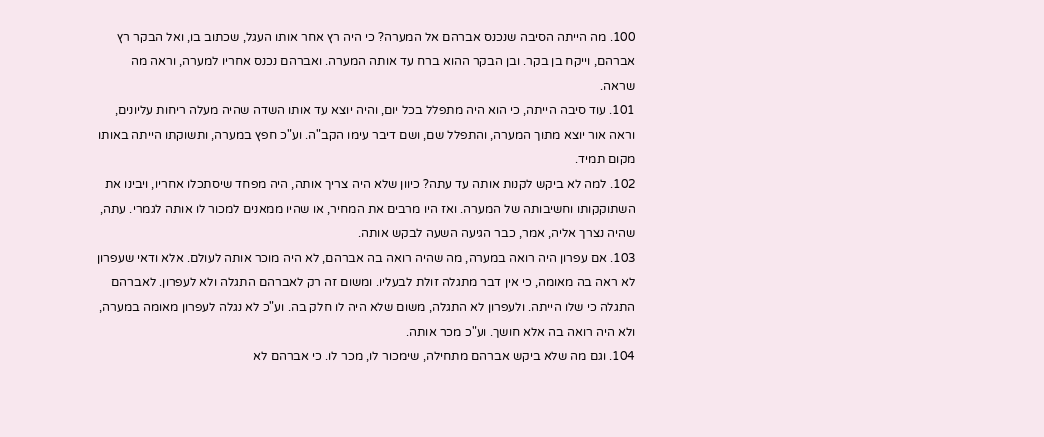100. מה הייתה הסיבה שנכנס אברהם אל המערה? כי היה רץ אחר אותו העגל, שכתוב בו, ואל הבקר רץ אברהם, וייקח בן בקר. ובן הבקר ההוא ברח עד אותה המערה. ואברהם נכנס אחריו למערה, וראה מה שראה.
101. עוד סיבה הייתה, כי הוא היה מתפלל בכל יום, והיה יוצא עד אותו השדה שהיה מעלה ריחות עליונים, וראה אור יוצא מתוך המערה, והתפלל שם, ושם דיבר עימו הקב"ה. וע"כ חפץ במערה, ותשוקתו הייתה באותו מקום תמיד.
102. למה לא ביקש לקנות אותה עד עתה? כיוון שלא היה צריך אותה, היה מפחד שיסתכלו אחריו, ויבינו את השתוקקותו וחשיבותה של המערה. ואז היו מרבים את המחיר, או שהיו ממאנים למכור לו אותה לגמרי. עתה, שהיה נצרך אליה, אמר, כבר הגיעה השעה לבקש אותה.
103. אם עפרון היה רואה במערה, מה שהיה רואה בה אברהם, לא היה מוכר אותה לעולם. אלא ודאי שעפרון לא ראה בה מאומה, כי אין דבר מתגלה זולת לבעליו. ומשום זה רק לאברהם התגלה ולא לעפרון. לאברהם התגלה כי שלו הייתה. ולעפרון לא התגלה, משום שלא היה לו חלק בה. וע"כ לא נגלה לעפרון מאומה במערה, ולא היה רואה בה אלא חושך. וע"כ מכר אותה.
104. וגם מה שלא ביקש אברהם מתחילה, שימכור לו, מכר לו. כי אברהם לא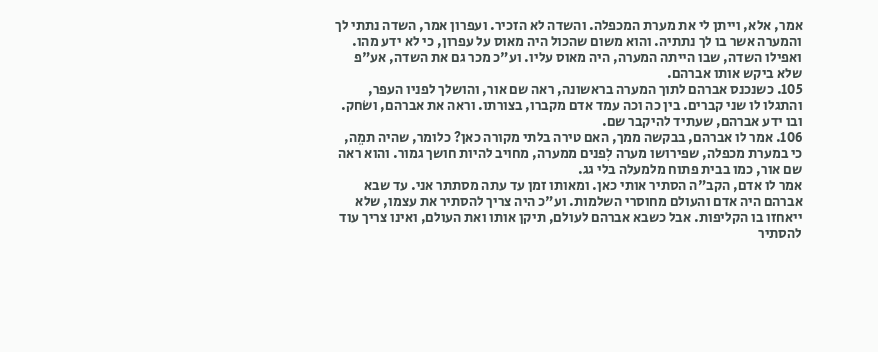אמר, אלא, וייתן לי את מערת המכפלה. והשדה לא הזכיר. ועפרון אמר, השדה נתתי לך והמערה אשר בו לך נתתיה. והוא משום שהכול היה מאוס על עפרון, כי לא ידע מהו. ואפילו השדה, שבו הייתה המערה, היה מאוס עליו. וע"כ מכר גם את השדה, אע"פ שלא ביקש אותו אברהם.
105. כשנכנס אברהם לתוך המערה בראשונה, ראה שם אור, והושלך לפניו העפר, והתגלו לו שני קברים. בין כה וכה עמד אדם מקברו, בצורתו. וראה את אברהם, ושׂחק. ובו ידע אברהם, שעתיד להיקבר שם.
106. אמר לו אברהם, בבקשה ממך, האם טירה בלתי מקורה כאן? כלומר, שהיה תמֵה, כי במערת מכפלה, שפירושו מערה לִפנים ממערה, מחויב להיות חושך גמור. והוא ראה שם אור, כמו בבית פתוח מלמעלה בלי גג.
אמר לו אדם, הקב"ה הסתיר אותי כאן. ומאותו זמן עד עתה מסתתר אני. עד שבא אברהם היה אדם והעולם מחוסרי השלמות. וע"כ היה צריך להסתיר את עצמו, שלא ייאחזו בו הקליפות. אבל כשבא אברהם לעולם, תיקן אותו ואת העולם, ואינו צריך עוד להסתיר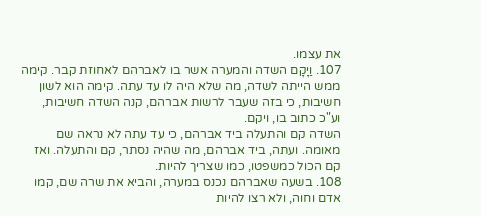את עצמו.
107. וַיָקָם השדה והמערה אשר בו לאברהם לאחוזת קבר. קימה ממש הייתה לשדה, מה שלא היה לו עד עתה. קימה הוא לשון חשיבות, כי בזה שעבר לרשות אברהם, קנה השדה חשיבות, וע"כ כתוב בו, ויקם.
השדה קם והתעלה ביד אברהם, כי עד עתה לא נראה שם מאומה. ועתה, ביד אברהם, מה שהיה נסתר, קם והתעלה. ואז קם הכול כמשפטו, כמו שצריך להיות.
108. בשעה שאברהם נכנס במערה, והביא את שרה שם, קמו אדם וחוה, ולא רצו להיות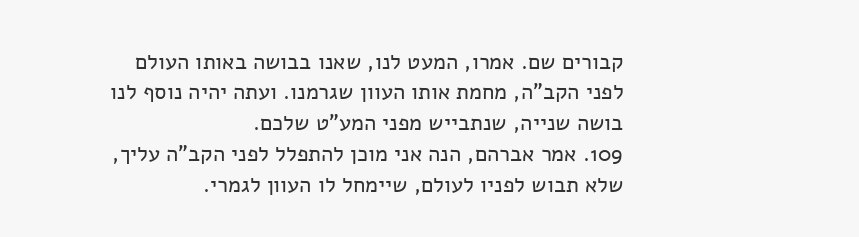קבורים שם. אמרו, המעט לנו, שאנו בבושה באותו העולם לפני הקב"ה, מחמת אותו העוון שגרמנו. ועתה יהיה נוסף לנו בושה שנייה, שנתבייש מפני המע"ט שלכם.
109. אמר אברהם, הנה אני מוכן להתפלל לפני הקב"ה עליך, שלא תבוש לפניו לעולם, שיימחל לו העוון לגמרי.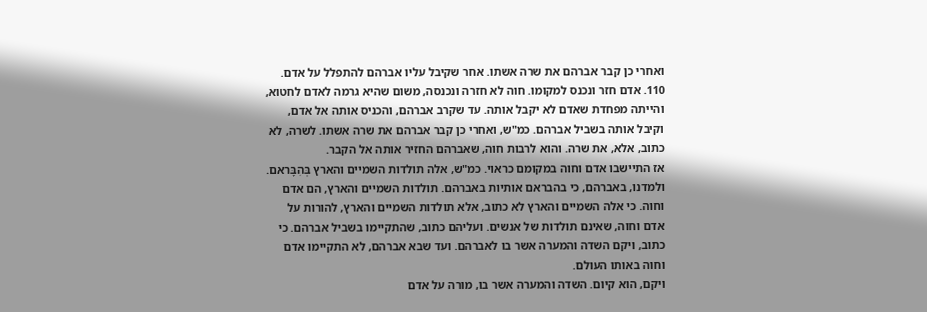ואחרי כן קבר אברהם את שרה אשתו. אחר שקיבל עליו אברהם להתפלל על אדם.
110. אדם חזר ונכנס למקומו. חוה לא חזרה ונכנסה, משום שהיא גרמה לאדם לחטוא, והייתה מפחדת שאדם לא יקבל אותה. עד שקרב אברהם, והכניס אותה אל אדם, וקיבל אותה בשביל אברהם. כמ"ש, ואחרי כן קבר אברהם את שרה אשתו. לשרה, לא כתוב, אלא, את שרה. והוא לרבות חוה, שאברהם החזיר אותה אל הקבר.
אז התיישבו אדם וחוה במקומם כראוי. כמ"ש, אלה תולדות השמיים והארץ בְּהִבָּראם. ולמדנו, באברהם, כי בהבראם אותיות באברהם. תולדות השמיים והארץ, הם אדם וחוה. כי אלה השמיים והארץ לא כתוב, אלא תולדות השמיים והארץ, להורות על אדם וחוה, שאינם תולדות של אנשים. ועליהם כתוב, שהתקיימו בשביל אברהם. כי כתוב, ויקם השדה והמערה אשר בו לאברהם. ועד שבא אברהם, לא התקיימו אדם וחוה באותו העולם.
ויקם, הוא קיום. השדה והמערה אשר בו, מורה על אדם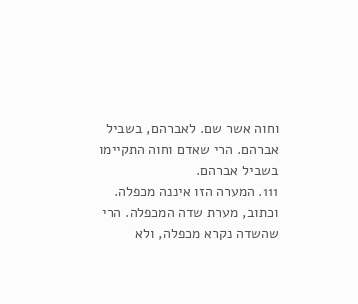וחוה אשר שם. לאברהם, בשביל אברהם. הרי שאדם וחוה התקיימו בשביל אברהם.
111. המערה הזו איננה מכפלה. וכתוב, מערת שדה המכפלה. הרי שהשדה נקרא מכפלה, ולא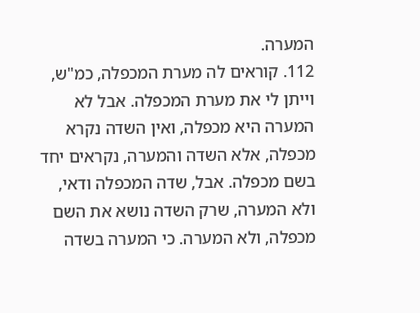המערה.
112. קוראים לה מערת המכפלה, כמ"ש, וייתן לי את מערת המכפלה. אבל לא המערה היא מכפלה, ואין השדה נקרא מכפלה, אלא השדה והמערה, נקראים יחד בשם מכפלה. אבל, שדה המכפלה ודאי, ולא המערה, שרק השדה נושא את השם מכפלה, ולא המערה. כי המערה בשדה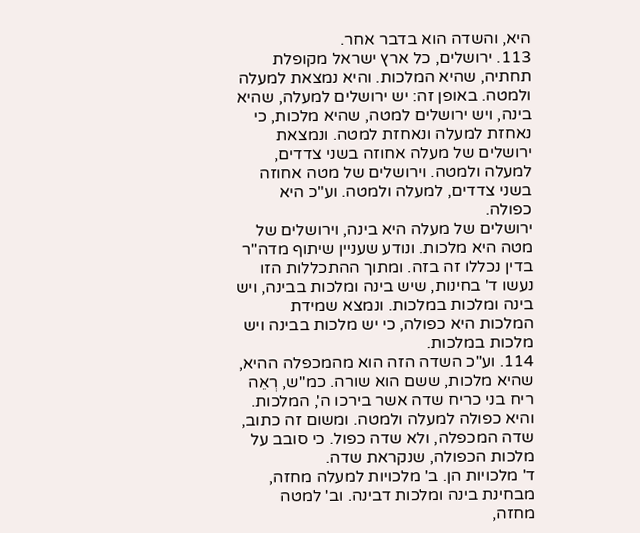היא, והשדה הוא בדבר אחר.
113. ירושלים, כל ארץ ישראל מקופלת תחתיה, שהיא המלכות. והיא נמצאת למעלה ולמטה. באופן זה: יש ירושלים למעלה, שהיא בינה, ויש ירושלים למטה, שהיא מלכות, כי נאחזת למעלה ונאחזת למטה. ונמצאת ירושלים של מעלה אחוזה בשני צדדים, למעלה ולמטה. וירושלים של מטה אחוזה בשני צדדים, למעלה ולמטה. וע"כ היא כפולה.
ירושלים של מעלה היא בינה, וירושלים של מטה היא מלכות. ונודע שעניין שיתוף מדה"ר בדין נכללו זה בזה. ומתוך ההתכללות הזו נעשו ד' בחינות, שיש בינה ומלכות בבינה, ויש בינה ומלכות במלכות. ונמצא שמידת המלכות היא כפולה, כי יש מלכות בבינה ויש מלכות במלכות.
114. וע"כ השדה הזה הוא מהמכפלה ההיא, שהיא מלכות, ששם הוא שורה. כמ"ש, רְאֵה ריח בני כריח שדה אשר בירכו ה', המלכות. והיא כפולה למעלה ולמטה. ומשום זה כתוב, שדה המכפלה, ולא שדה כפול. כי סובב על מלכות הכפולה, שנקראת שדה.
ד' מלכויות הן. ב' מלכויות למעלה מחזה, מבחינת בינה ומלכות דבינה. וב' למטה מחזה,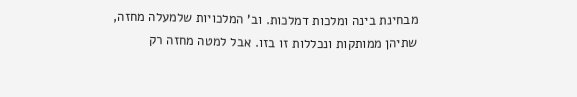מבחינת בינה ומלכות דמלכות. וב' המלכויות שלמעלה מחזה, שתיהן ממותקות ונכללות זו בזו. אבל למטה מחזה רק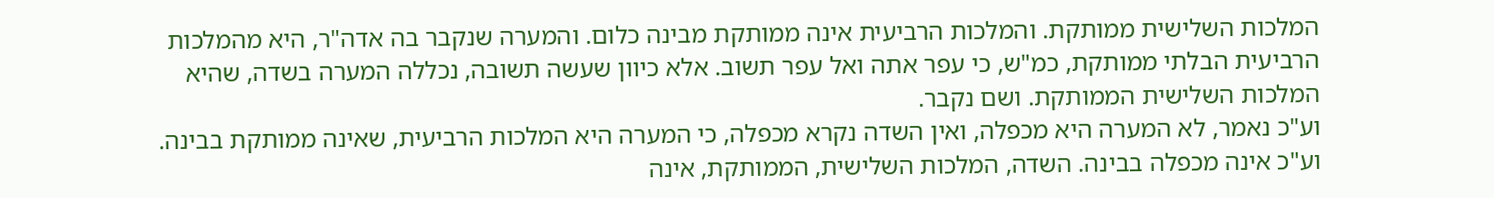המלכות השלישית ממותקת. והמלכות הרביעית אינה ממותקת מבינה כלום. והמערה שנקבר בה אדה"ר, היא מהמלכות הרביעית הבלתי ממותקת, כמ"ש, כי עפר אתה ואל עפר תשוב. אלא כיוון שעשה תשובה, נכללה המערה בשדה, שהיא המלכות השלישית הממותקת. ושם נקבר.
וע"כ נאמר, לא המערה היא מכפלה, ואין השדה נקרא מכפלה, כי המערה היא המלכות הרביעית, שאינה ממותקת בבינה. וע"כ אינה מכפלה בבינה. השדה, המלכות השלישית, הממותקת, אינה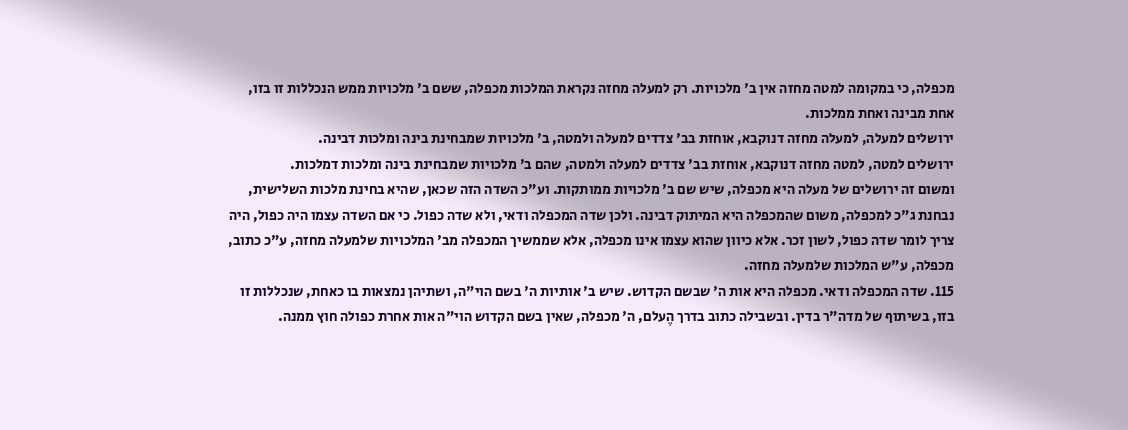מכפלה, כי במקומה למטה מחזה אין ב' מלכויות. רק למעלה מחזה נקראת המלכות מכפלה, ששם ב' מלכויות ממש הנכללות זו בזו, אחת מבינה ואחת ממלכות.
ירושלים למעלה, למעלה מחזה דנוקבא, אוחזת בב' צדדים למעלה ולמטה, ב' מלכויות שמבחינת בינה ומלכות דבינה.
ירושלים למטה, למטה מחזה דנוקבא, אוחזת בב' צדדים למעלה ולמטה, שהם ב' מלכויות שמבחינת בינה ומלכות דמלכות.
ומשום זה ירושלים של מעלה היא מכפלה, שיש שם ב' מלכויות ממותקות. וע"כ השדה הזה שכאן, שהיא בחינת מלכות השלישית, נבחנת ג"כ למכפלה, משום שהמכפלה היא המיתוק דבינה. ולכן שדה המכפלה ודאי, ולא שדה כפול. כי אם השדה עצמו היה כפול, היה צריך לומר שדה כפול, לשון זכר. אלא כיוון שהוא עצמו אינו מכפלה, אלא שממשיך המכפלה מב' המלכויות שלמעלה מחזה, ע"כ כתוב, מכפלה, ע"ש המלכות שלמעלה מחזה.
115. שדה המכפלה ודאי. מכפלה היא אות ה' שבשם הקדוש. שיש ב' אותיות ה' בשם הוי"ה, ושתיהן נמצאות בו כאחת, שנכללות זו בזו, בשיתוף של מדה"ר בדין. ובשבילה כתוב בדרך הֶעלם, ה' מכפלה, שאין בשם הקדוש הוי"ה אות אחרת כפולה חוץ ממנה.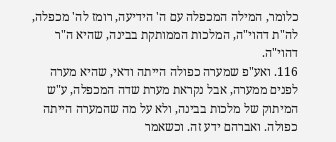כלומר, המילה המכפלה עם ה' הידיעה, רומז לה' מכפלה, לה"ת דהוי"ה, המלכות הממותקת בבינה, שהיא ה"ר דהוי"ה.
116. ואע"פ שמערה כפולה הייתה ודאי, שהיא מערה לפנים ממערה, אבל נקראת מערת שדה המכפלה, ע"ש המיתוק של מלכות בבינה, ולא על מה שהמערה הייתה כפולה. ואברהם ידע זה. וכשאמר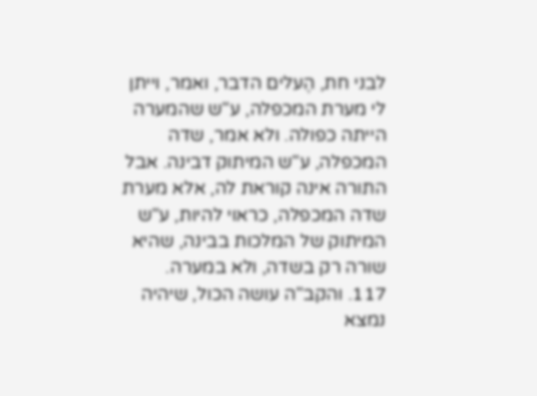לבני חת, הֶעלים הדבר, ואמר, וייתן לי מערת המכפלה, ע"ש שהמערה הייתה כפולה. ולא אמר, שדה המכפלה, ע"ש המיתוק דבינה. אבל התורה אינה קוראת לה, אלא מערת שדה המכפלה, כראוי להיות, ע"ש המיתוק של המלכות בבינה, שהיא שורה רק בשדה, ולא במערה.
117. והקב"ה עושה הכול, שיהיה נמצא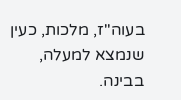בעוה"ז, מלכות, כעין שנמצא למעלה, בבינה.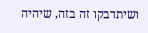ושיתדבקו זה בזה, שיהיה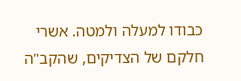כבודו למעלה ולמטה. אשרי חלקם של הצדיקים, שהקב"ה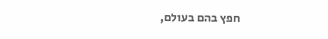חפץ בהם בעולם,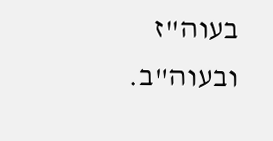בעוה"ז ובעוה"ב.